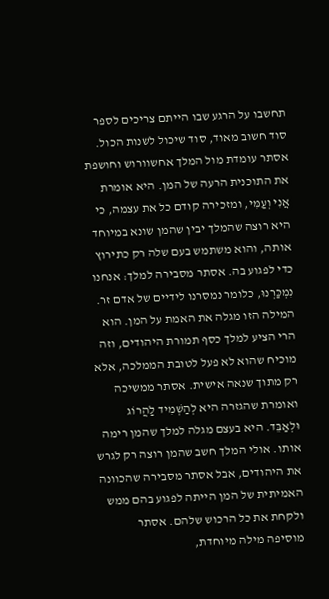תחשבו על הרגע שבו הייתם צריכים לספר סוד חשוב מאוד, סוד שיכול לשנות הכול. אסתר עומדת מול המלך אחשוורוש וחושפת את התוכנית הרעה של המן. היא אומרת אֲנִי וְעַמִּי, ומזכירה קודם כל את עצמה, כי היא רוצה שהמלך יבין שהמן שונא במיוחד אותה, והוא משתמש בעם שלה רק כתירוץ כדי לפגוע בה. אסתר מסבירה למלך: אנחנו נִמְכַּרְנוּ, כלומר נמסרנו לידיים של אדם זר. המילה הזו מגלה את האמת על המן. הוא הרי הציע למלך כסף תמורת היהודים, וזה מוכיח שהוא לא פעל לטובת הממלכה, אלא רק מתוך שנאה אישית. אסתר ממשיכה ואומרת שהגזרה היא לְהַשְׁמִיד לַהֲרוֹג וּלְאַבֵּד. היא בעצם מגלה למלך שהמן רימה אותו. אולי המלך חשב שהמן רוצה רק לגרש את היהודים, אבל אסתר מסבירה שהכוונה האמיתית של המן הייתה לפגוע בהם ממש ולקחת את כל הרכוש שלהם. אסתר מוסיפה מילה מיוחדת,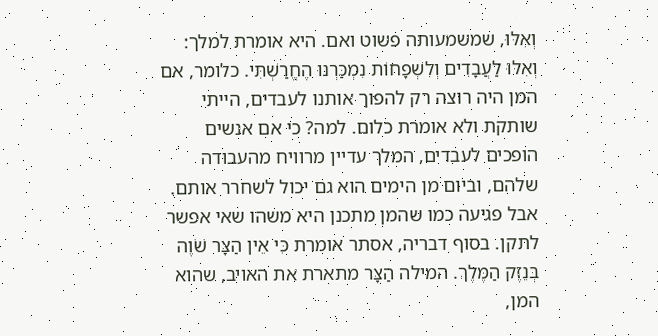וְאִלּוּ, שמשמעותה פשוט ואם. היא אומרת למלך: וְאִלּוּ לַעֲבָדִים וְלִשְׁפָחוֹת נִמְכַּרְנוּ הֶחֱרַשְׁתִּי. כלומר, אם המן היה רוצה רק להפוך אותנו לעבדים, הייתי שותקת ולא אומרת כלום. למה? כי אם אנשים הופכים לעבדים, המלך עדיין מרוויח מהעבודה שלהם, וביום מן הימים הוא גם יכול לשחרר אותם. אבל פגיעה כמו שהמן מתכנן היא משהו שאי אפשר לתקן. בסוף דבריה, אסתר אומרת כִּי אֵין הַצָּר שֹׁוֶה בְּנֵזֶק הַמֶּלֶךְ. המילה הַצָּר מתארת את האויב, שהוא המן,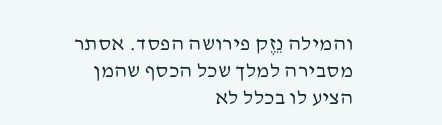והמילה נֵזֶק פירושה הפסד. אסתר מסבירה למלך שכל הכסף שהמן הציע לו בכלל לא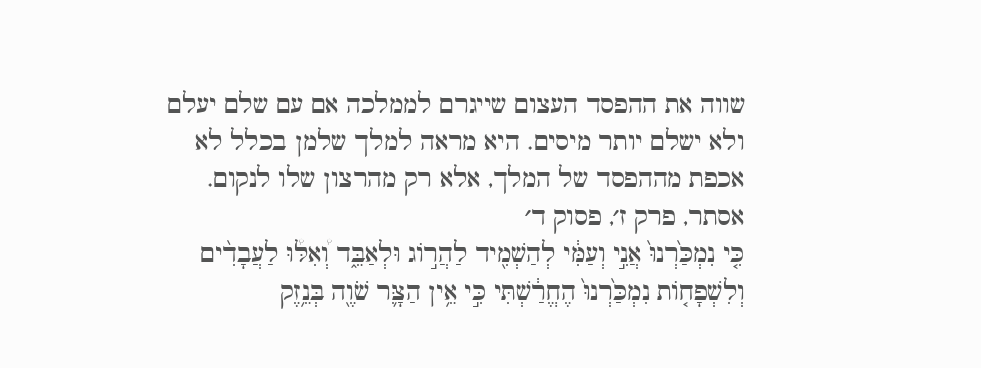שווה את ההפסד העצום שייגרם לממלכה אם עם שלם יעלם ולא ישלם יותר מיסים. היא מראה למלך שלמן בכלל לא אכפת מההפסד של המלך, אלא רק מהרצון שלו לנקום.
אסתר, פרק ז׳, פסוק ד׳
כִּ֤י נִמְכַּ֙רְנוּ֙ אֲנִ֣י וְעַמִּ֔י לְהַשְׁמִ֖יד לַהֲר֣וֹג וּלְאַבֵּ֑ד וְ֠אִלּ֠וּ לַעֲבָדִ֨ים וְלִשְׁפָח֤וֹת נִמְכַּ֙רְנוּ֙ הֶחֱרַ֔שְׁתִּי כִּ֣י אֵ֥ין הַצָּ֛ר שֹׁוֶ֖ה בְּנֵ֥זֶק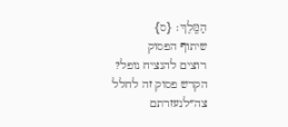הַמֶּֽלֶךְ׃ {ס}
שיתוף הפסוק
רוצים להנציח נופל?
הקדש פסוק זה לחלל צה״לנעזרתם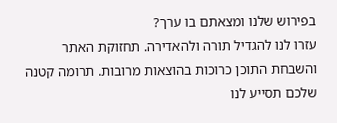בפירוש שלנו ומצאתם בו ערך?
עזרו לנו להגדיל תורה ולהאדירה. תחזוקת האתר והשבחת התוכן כרוכות בהוצאות מרובות. תרומה קטנה שלכם תסייע לנו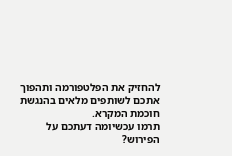להחזיק את הפלטפורמה ותהפוך אתכם לשותפים מלאים בהנגשת חוכמת המקרא.
תרמו עכשיומה דעתכם על הפירוש?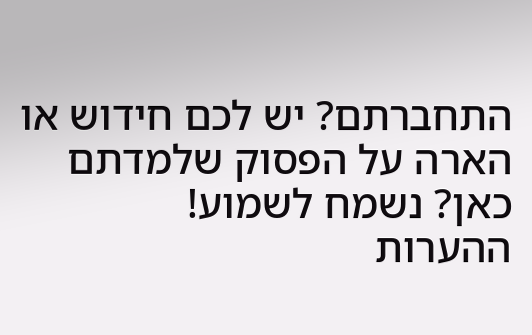התחברתם? יש לכם חידוש או הארה על הפסוק שלמדתם כאן? נשמח לשמוע!
ההערות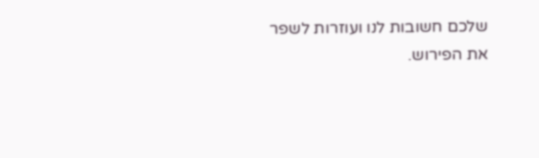שלכם חשובות לנו ועוזרות לשפר את הפירוש.